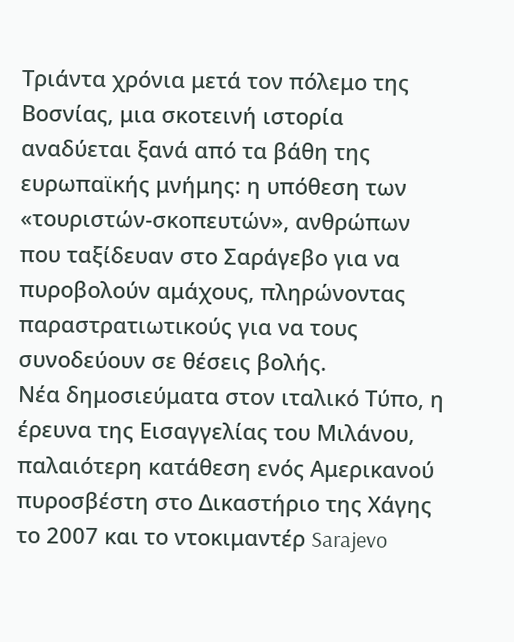Τριάντα χρόνια μετά τον πόλεμο της Βοσνίας, μια σκοτεινή ιστορία αναδύεται ξανά από τα βάθη της ευρωπαϊκής μνήμης: η υπόθεση των «τουριστών-σκοπευτών», ανθρώπων που ταξίδευαν στο Σαράγεβο για να πυροβολούν αμάχους, πληρώνοντας παραστρατιωτικούς για να τους συνοδεύουν σε θέσεις βολής.
Νέα δημοσιεύματα στον ιταλικό Τύπο, η έρευνα της Εισαγγελίας του Μιλάνου, παλαιότερη κατάθεση ενός Αμερικανού πυροσβέστη στο Δικαστήριο της Χάγης το 2007 και το ντοκιμαντέρ Sarajevo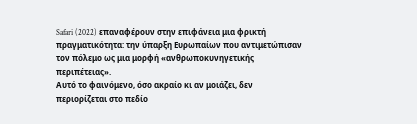Safari (2022) επαναφέρουν στην επιφάνεια μια φρικτή πραγματικότητα: την ύπαρξη Ευρωπαίων που αντιμετώπισαν τον πόλεμο ως μια μορφή «ανθρωποκυνηγετικής περιπέτειας».
Αυτό το φαινόμενο, όσο ακραίο κι αν μοιάζει, δεν περιορίζεται στο πεδίο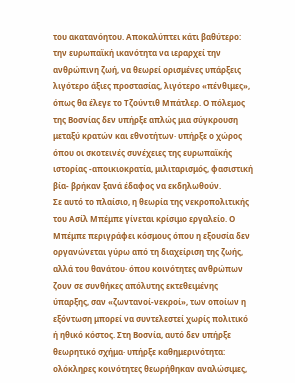του ακατανόητου. Αποκαλύπτει κάτι βαθύτερο: την ευρωπαϊκή ικανότητα να ιεραρχεί την ανθρώπινη ζωή, να θεωρεί ορισμένες υπάρξεις λιγότερο άξιες προστασίας, λιγότερο «πένθιμες», όπως θα έλεγε το Τζούντιθ Μπάτλερ. Ο πόλεμος της Βοσνίας δεν υπήρξε απλώς μια σύγκρουση μεταξύ κρατών και εθνοτήτων· υπήρξε ο χώρος όπου οι σκοτεινές συνέχειες της ευρωπαϊκής ιστορίας -αποικιοκρατία, μιλιταρισμός, φασιστική βία- βρήκαν ξανά έδαφος να εκδηλωθούν.
Σε αυτό το πλαίσιο, η θεωρία της νεκροπολιτικής του Ασίλ Μπέμπε γίνεται κρίσιμο εργαλείο. Ο Μπέμπε περιγράφει κόσμους όπου η εξουσία δεν οργανώνεται γύρω από τη διαχείριση της ζωής, αλλά του θανάτου· όπου κοινότητες ανθρώπων ζουν σε συνθήκες απόλυτης εκτεθειμένης ύπαρξης, σαν «ζωντανοί-νεκροί», των οποίων η εξόντωση μπορεί να συντελεστεί χωρίς πολιτικό ή ηθικό κόστος. Στη Βοσνία, αυτό δεν υπήρξε θεωρητικό σχήμα· υπήρξε καθημερινότητα: ολόκληρες κοινότητες θεωρήθηκαν αναλώσιμες,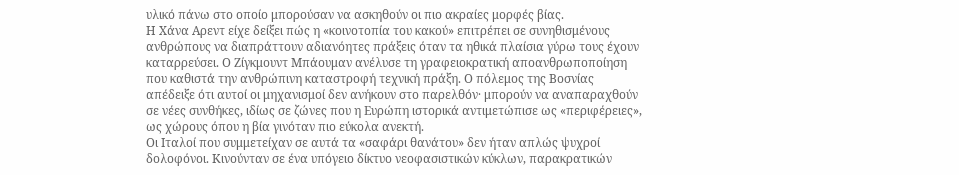υλικό πάνω στο οποίο μπορούσαν να ασκηθούν οι πιο ακραίες μορφές βίας.
Η Χάνα Αρεντ είχε δείξει πώς η «κοινοτοπία του κακού» επιτρέπει σε συνηθισμένους ανθρώπους να διαπράττουν αδιανόητες πράξεις όταν τα ηθικά πλαίσια γύρω τους έχουν καταρρεύσει. Ο Ζίγκμουντ Μπάουμαν ανέλυσε τη γραφειοκρατική αποανθρωποποίηση που καθιστά την ανθρώπινη καταστροφή τεχνική πράξη. Ο πόλεμος της Βοσνίας απέδειξε ότι αυτοί οι μηχανισμοί δεν ανήκουν στο παρελθόν· μπορούν να αναπαραχθούν σε νέες συνθήκες, ιδίως σε ζώνες που η Ευρώπη ιστορικά αντιμετώπισε ως «περιφέρειες», ως χώρους όπου η βία γινόταν πιο εύκολα ανεκτή.
Οι Ιταλοί που συμμετείχαν σε αυτά τα «σαφάρι θανάτου» δεν ήταν απλώς ψυχροί δολοφόνοι. Κινούνταν σε ένα υπόγειο δίκτυο νεοφασιστικών κύκλων, παρακρατικών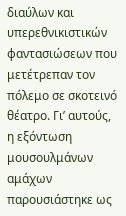διαύλων και υπερεθνικιστικών φαντασιώσεων που μετέτρεπαν τον πόλεμο σε σκοτεινό θέατρο. Γι’ αυτούς, η εξόντωση μουσουλμάνων αμάχων παρουσιάστηκε ως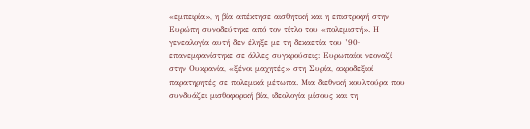«εμπειρία», η βία απέκτησε αισθητική και η επιστροφή στην Ευρώπη συνοδεύτηκε από τον τίτλο του «πολεμιστή». Η γενεαλογία αυτή δεν έληξε με τη δεκαετία του ’90· επανεμφανίστηκε σε άλλες συγκρούσεις: Ευρωπαίοι νεοναζί στην Ουκρανία, «ξένοι μαχητές» στη Συρία, ακροδεξιοί παρατηρητές σε πολεμικά μέτωπα. Μια διεθνική κουλτούρα που συνδυάζει μισθοφορική βία, ιδεολογία μίσους και τη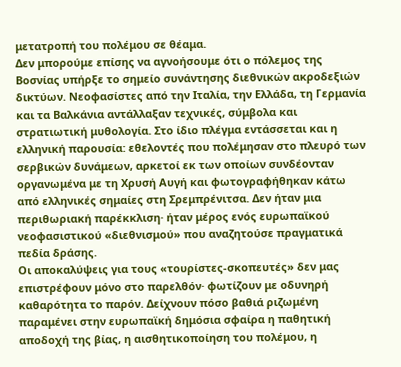μετατροπή του πολέμου σε θέαμα.
Δεν μπορούμε επίσης να αγνοήσουμε ότι ο πόλεμος της Βοσνίας υπήρξε το σημείο συνάντησης διεθνικών ακροδεξιών δικτύων. Νεοφασίστες από την Ιταλία, την Ελλάδα, τη Γερμανία και τα Βαλκάνια αντάλλαξαν τεχνικές, σύμβολα και στρατιωτική μυθολογία. Στο ίδιο πλέγμα εντάσσεται και η ελληνική παρουσία: εθελοντές που πολέμησαν στο πλευρό των σερβικών δυνάμεων, αρκετοί εκ των οποίων συνδέονταν οργανωμένα με τη Χρυσή Αυγή και φωτογραφήθηκαν κάτω από ελληνικές σημαίες στη Σρεμπρένιτσα. Δεν ήταν μια περιθωριακή παρέκκλιση· ήταν μέρος ενός ευρωπαϊκού νεοφασιστικού «διεθνισμού» που αναζητούσε πραγματικά πεδία δράσης.
Οι αποκαλύψεις για τους «τουρίστες-σκοπευτές» δεν μας επιστρέφουν μόνο στο παρελθόν· φωτίζουν με οδυνηρή καθαρότητα το παρόν. Δείχνουν πόσο βαθιά ριζωμένη παραμένει στην ευρωπαϊκή δημόσια σφαίρα η παθητική αποδοχή της βίας, η αισθητικοποίηση του πολέμου, η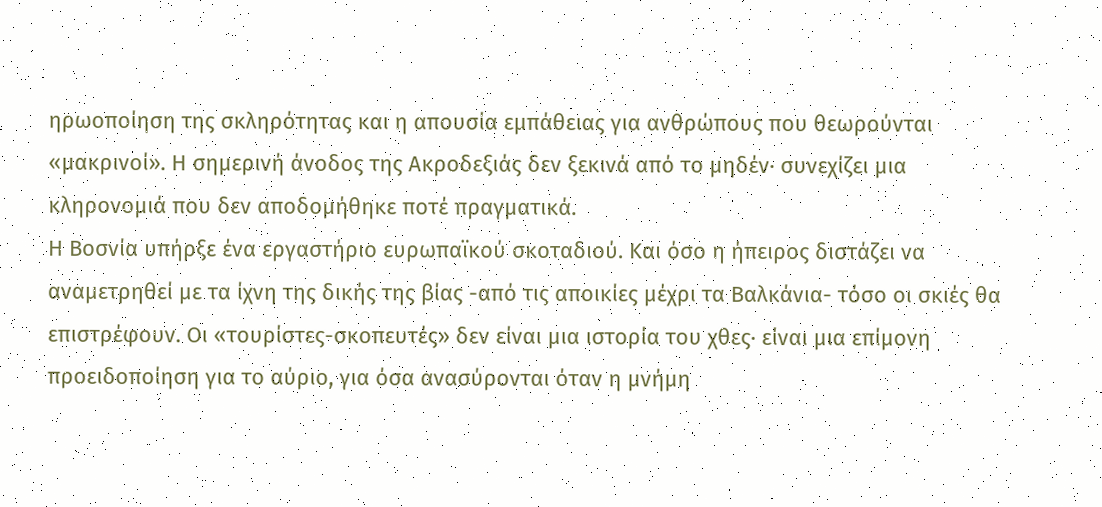ηρωοποίηση της σκληρότητας και η απουσία εμπάθειας για ανθρώπους που θεωρούνται «μακρινοί». Η σημερινή άνοδος της Aκροδεξιάς δεν ξεκινά από το μηδέν· συνεχίζει μια κληρονομιά που δεν αποδομήθηκε ποτέ πραγματικά.
Η Βοσνία υπήρξε ένα εργαστήριο ευρωπαϊκού σκοταδιού. Και όσο η ήπειρος διστάζει να αναμετρηθεί με τα ίχνη της δικής της βίας -από τις αποικίες μέχρι τα Βαλκάνια- τόσο οι σκιές θα επιστρέφουν. Οι «τουρίστες-σκοπευτές» δεν είναι μια ιστορία του χθες· είναι μια επίμονη προειδοποίηση για το αύριο, για όσα ανασύρονται όταν η μνήμη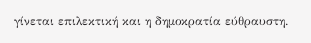γίνεται επιλεκτική και η δημοκρατία εύθραυστη.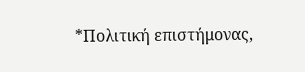*Πολιτική επιστήμονας,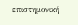επιστημονική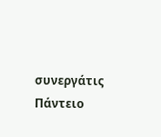συνεργάτις Πάντειο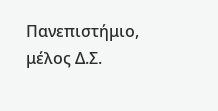Πανεπιστήμιο, μέλος Δ.Σ.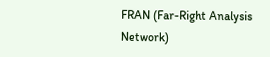FRAN (Far-Right Analysis Network)